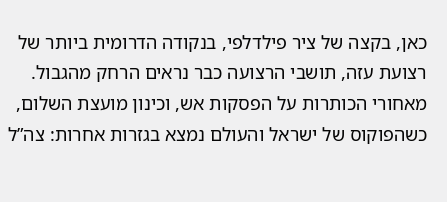כאן, בקצה של ציר פילדלפי, בנקודה הדרומית ביותר של רצועת עזה, תושבי הרצועה כבר נראים הרחק מהגבול. מאחורי הכותרות על הפסקות אש, וכינון מועצת השלום, כשהפוקוס של ישראל והעולם נמצא בגזרות אחרות: צה”ל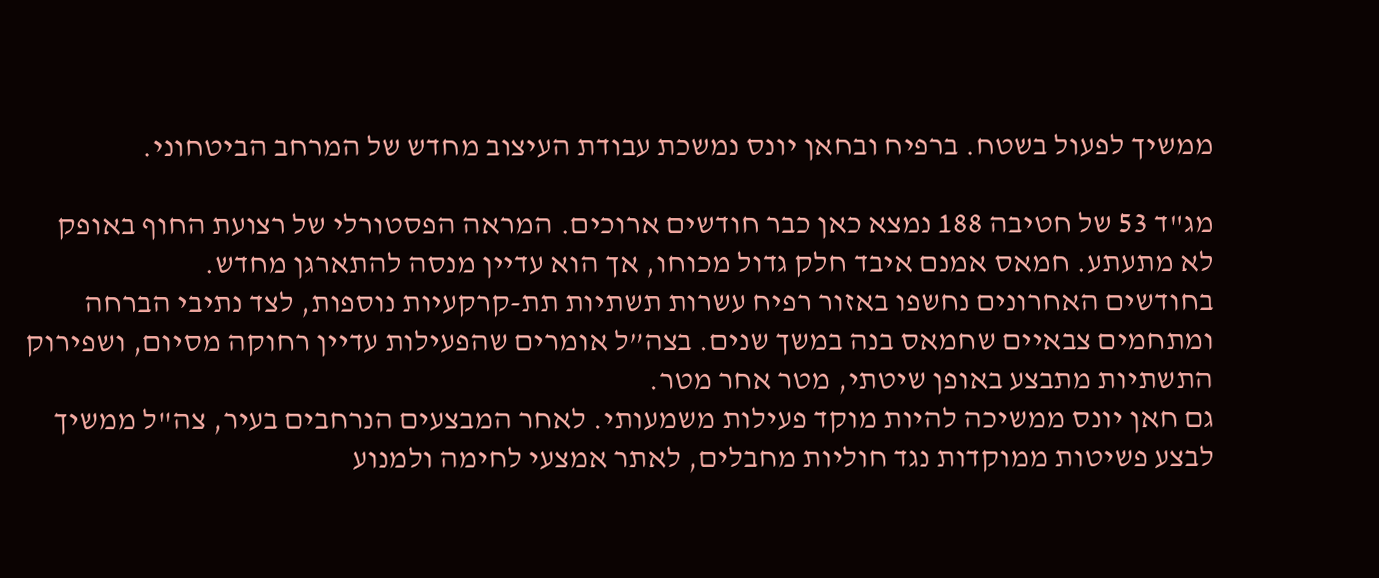ממשיך לפעול בשטח. ברפיח ובחאן יונס נמשכת עבודת העיצוב מחדש של המרחב הביטחוני.

מג"ד 53 של חטיבה 188 נמצא כאן כבר חודשים ארוכים. המראה הפסטורלי של רצועת החוף באופק לא מתעתע. חמאס אמנם איבד חלק גדול מכוחו, אך הוא עדיין מנסה להתארגן מחדש.
בחודשים האחרונים נחשפו באזור רפיח עשרות תשתיות תת-קרקעיות נוספות, לצד נתיבי הברחה ומתחמים צבאיים שחמאס בנה במשך שנים. בצה”ל אומרים שהפעילות עדיין רחוקה מסיום, ושפירוק התשתיות מתבצע באופן שיטתי, מטר אחר מטר.
גם חאן יונס ממשיכה להיות מוקד פעילות משמעותי. לאחר המבצעים הנרחבים בעיר, צה"ל ממשיך לבצע פשיטות ממוקדות נגד חוליות מחבלים, לאתר אמצעי לחימה ולמנוע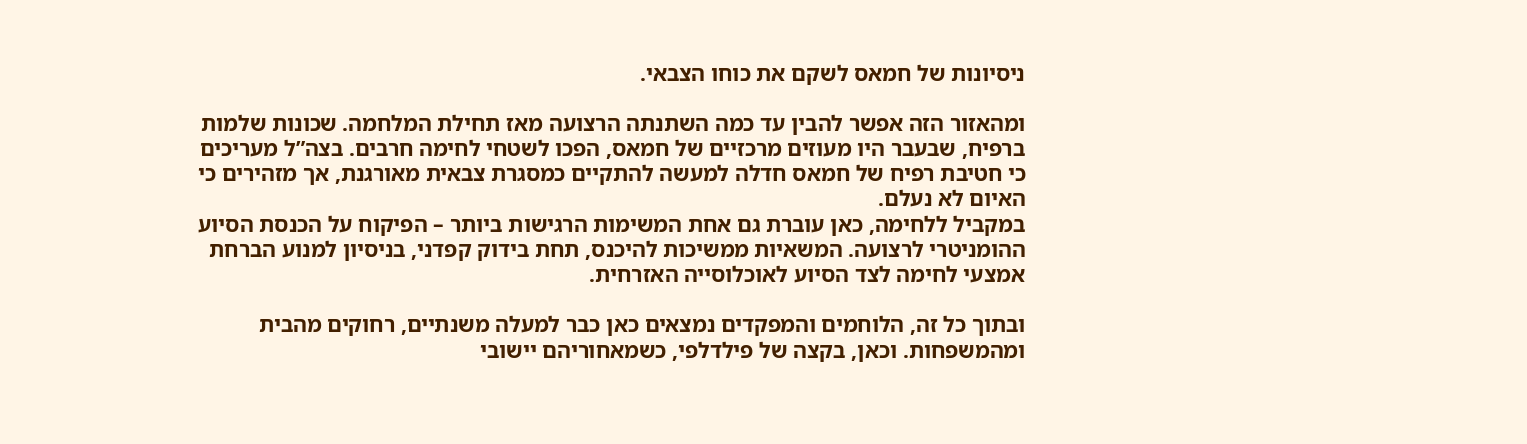ניסיונות של חמאס לשקם את כוחו הצבאי.

ומהאזור הזה אפשר להבין עד כמה השתנתה הרצועה מאז תחילת המלחמה. שכונות שלמות ברפיח, שבעבר היו מעוזים מרכזיים של חמאס, הפכו לשטחי לחימה חרבים. בצה”ל מעריכים כי חטיבת רפיח של חמאס חדלה למעשה להתקיים כמסגרת צבאית מאורגנת, אך מזהירים כי האיום לא נעלם.
במקביל ללחימה, כאן עוברת גם אחת המשימות הרגישות ביותר – הפיקוח על הכנסת הסיוע ההומניטרי לרצועה. המשאיות ממשיכות להיכנס, תחת בידוק קפדני, בניסיון למנוע הברחת אמצעי לחימה לצד הסיוע לאוכלוסייה האזרחית.

ובתוך כל זה, הלוחמים והמפקדים נמצאים כאן כבר למעלה משנתיים, רחוקים מהבית ומהמשפחות. וכאן, בקצה של פילדלפי, כשמאחוריהם יישובי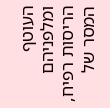העוטף ומלפניהם הריסות רפיח, המסר של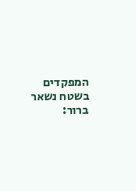המפקדים בשטח נשאר ברור: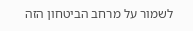לשמור על מרחב הביטחון הזה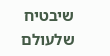שיבטיח שלעולם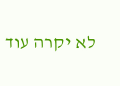לא יקרה עוד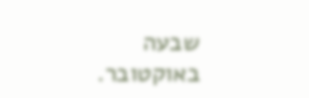שבעה באוקטובר.